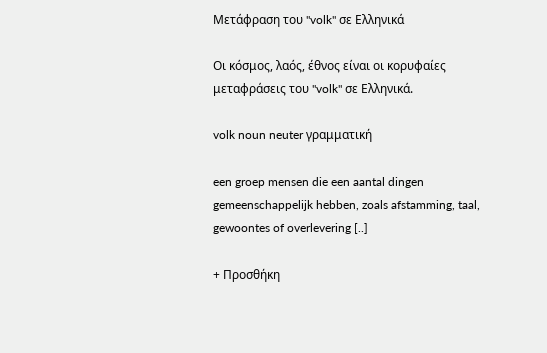Μετάφραση του "volk" σε Ελληνικά

Οι κόσμος, λαός, έθνος είναι οι κορυφαίες μεταφράσεις του "volk" σε Ελληνικά.

volk noun neuter γραμματική

een groep mensen die een aantal dingen gemeenschappelijk hebben, zoals afstamming, taal, gewoontes of overlevering [..]

+ Προσθήκη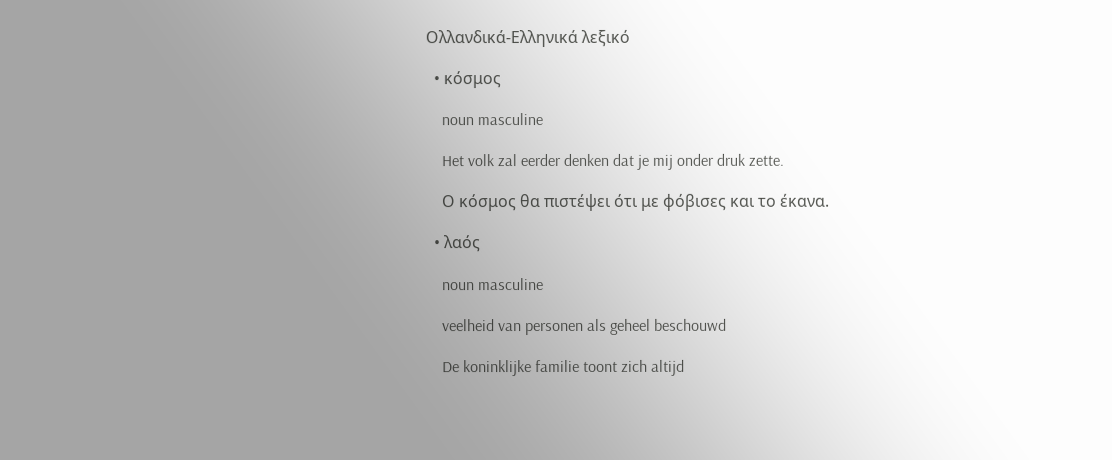Ολλανδικά-Ελληνικά λεξικό

  • κόσμος

    noun masculine

    Het volk zal eerder denken dat je mij onder druk zette.

    Ο κόσμος θα πιστέψει ότι με φόβισες και το έκανα.

  • λαός

    noun masculine

    veelheid van personen als geheel beschouwd

    De koninklijke familie toont zich altijd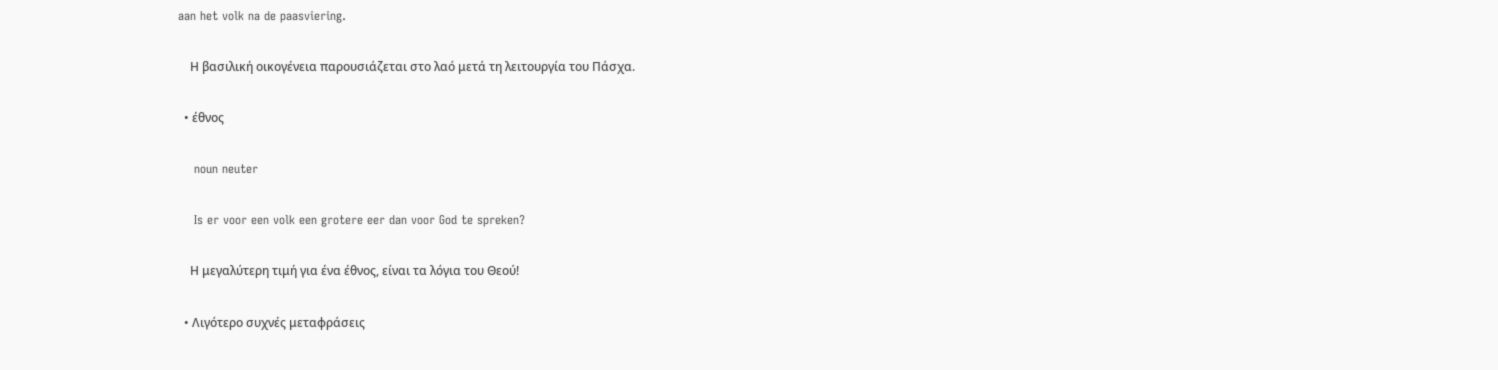aan het volk na de paasviering.

    Η βασιλική οικογένεια παρουσιάζεται στο λαό μετά τη λειτουργία του Πάσχα.

  • έθνος

    noun neuter

    Is er voor een volk een grotere eer dan voor God te spreken?

    Η μεγαλύτερη τιμή για ένα έθνος, είναι τα λόγια του Θεού!

  • Λιγότερο συχνές μεταφράσεις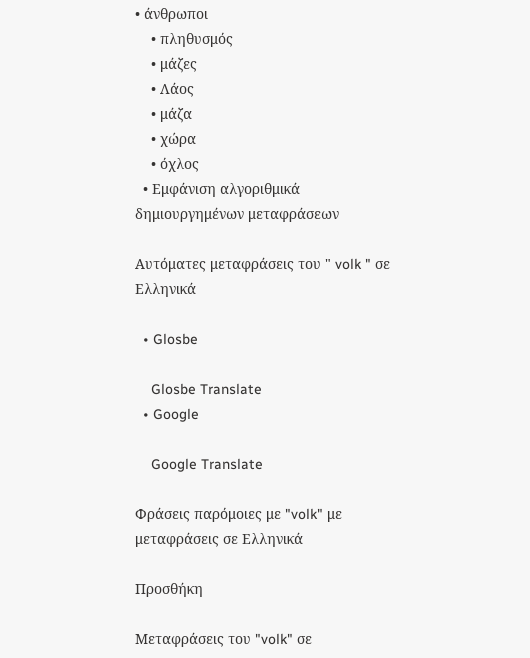• άνθρωποι
    • πληθυσμός
    • μάζες
    • Λάος
    • μάζα
    • χώρα
    • όχλος
  • Εμφάνιση αλγοριθμικά δημιουργημένων μεταφράσεων

Αυτόματες μεταφράσεις του " volk " σε Ελληνικά

  • Glosbe

    Glosbe Translate
  • Google

    Google Translate

Φράσεις παρόμοιες με "volk" με μεταφράσεις σε Ελληνικά

Προσθήκη

Μεταφράσεις του "volk" σε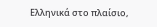Ελληνικά στο πλαίσιο,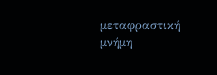μεταφραστική μνήμη